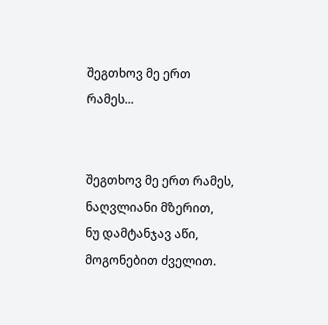შეგთხოვ მე ერთ რამეს...


შეგთხოვ მე ერთ რამეს, ნაღვლიანი მზერით,
ნუ დამტანჯავ აწი, მოგონებით ძველით.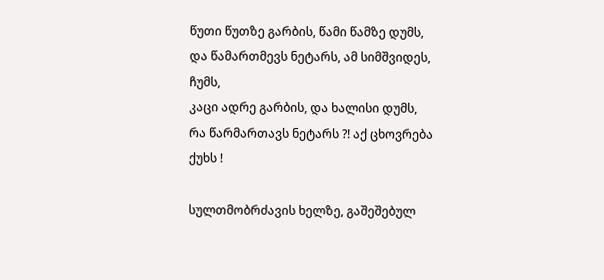წუთი წუთზე გარბის, წამი წამზე დუმს,
და წამართმევს ნეტარს, ამ სიმშვიდეს, ჩუმს,
კაცი ადრე გარბის, და ხალისი დუმს,
რა წარმართავს ნეტარს ?! აქ ცხოვრება ქუხს !

სულთმობრძავის ხელზე, გაშეშებულ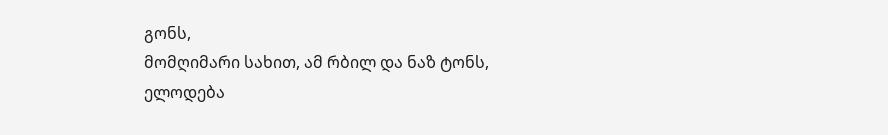გონს,
მომღიმარი სახით, ამ რბილ და ნაზ ტონს,
ელოდება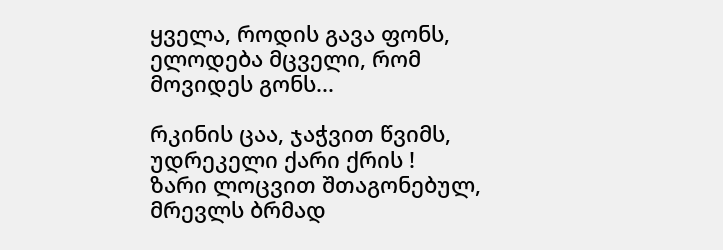ყველა, როდის გავა ფონს,
ელოდება მცველი, რომ მოვიდეს გონს...

რკინის ცაა, ჯაჭვით წვიმს,
უდრეკელი ქარი ქრის !
ზარი ლოცვით შთაგონებულ,
მრევლს ბრმად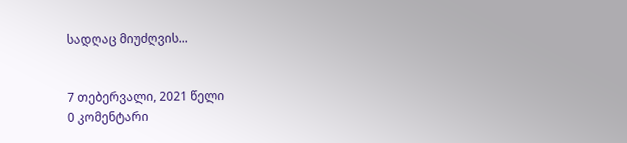სადღაც მიუძღვის...


7 თებერვალი, 2021 წელი
0 კომენტარი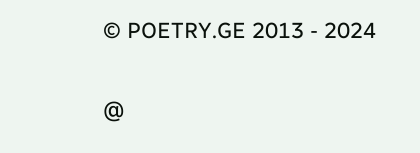© POETRY.GE 2013 - 2024

@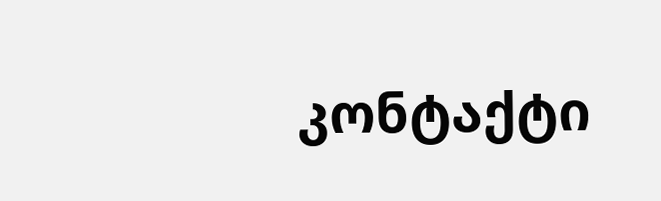კონტაქტი